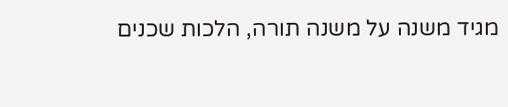מגיד משנה על משנה תורה, הלכות שכנים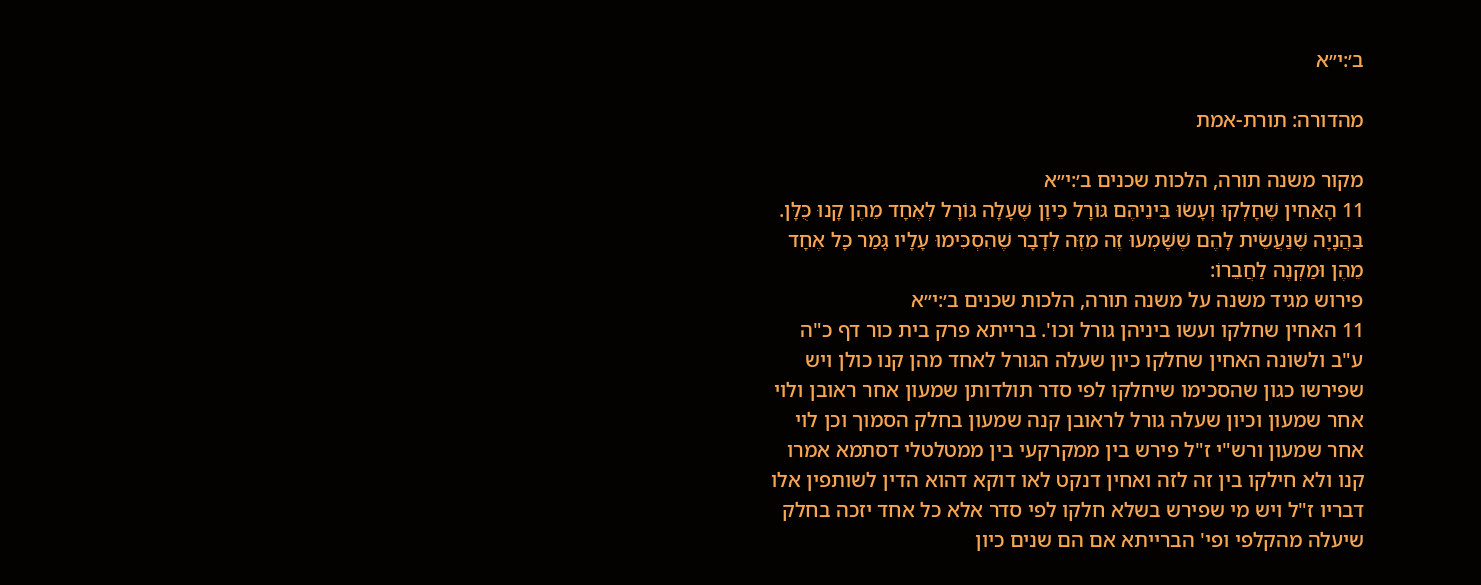ב׳:י״א

מהדורה: תורת-אמת

מקור משנה תורה, הלכות שכנים ב׳:י״א
11 הָאַחִין שֶׁחָלְקוּ וְעָשׂוּ בֵּינֵיהֶם גּוֹרָל כֵּיוָן שֶׁעָלָה גּוֹרָל לְאֶחָד מֵהֶן קָנוּ כֻּלָּן. בַּהֲנָיָה שֶׁנַּעֲשֵׂית לָהֶם שֶׁשָּׁמְעוּ זֶה מִזֶּה לְדָבָר שֶׁהִסְכִּימוּ עָלָיו גָּמַר כָּל אֶחָד מֵהֶן וּמַקְנֶה לַחֲבֵרוֹ:
פירוש מגיד משנה על משנה תורה, הלכות שכנים ב׳:י״א
11 האחין שחלקו ועשו ביניהן גורל וכו'. ברייתא פרק בית כור דף כ"ה ע"ב ולשונה האחין שחלקו כיון שעלה הגורל לאחד מהן קנו כולן ויש שפירשו כגון שהסכימו שיחלקו לפי סדר תולדותן שמעון אחר ראובן ולוי אחר שמעון וכיון שעלה גורל לראובן קנה שמעון בחלק הסמוך וכן לוי אחר שמעון ורש"י ז"ל פירש בין ממקרקעי בין ממטלטלי דסתמא אמרו קנו ולא חילקו בין זה לזה ואחין דנקט לאו דוקא דהוא הדין לשותפין אלו דבריו ז"ל ויש מי שפירש בשלא חלקו לפי סדר אלא כל אחד יזכה בחלק שיעלה מהקלפי ופי' הברייתא אם הם שנים כיון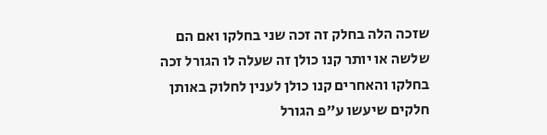שזכה הלה בחלק זה זכה שני בחלקו ואם הם שלשה או יותר קנו כולן זה שעלה לו הגורל זכה בחלקו והאחרים קנו כולן לענין לחלוק באותן חלקים שיעשו ע"פ הגורל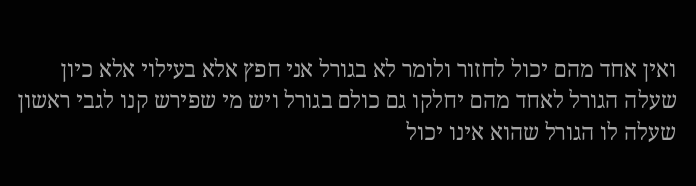ואין אחד מהם יכול לחזור ולומר לא בגורל אני חפץ אלא בעילוי אלא כיון שעלה הגורל לאחד מהם יחלקו גם כולם בגורל ויש מי שפירש קנו לגבי ראשון שעלה לו הגורל שהוא אינו יכול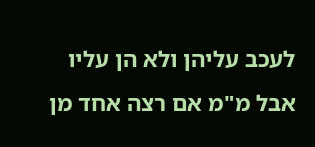לעכב עליהן ולא הן עליו אבל מ"מ אם רצה אחד מן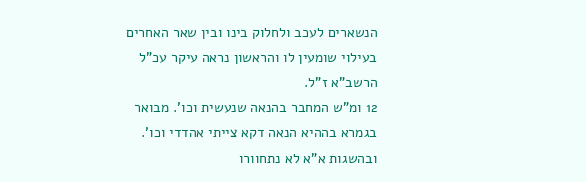הנשארים לעכב ולחלוק בינו ובין שאר האחרים בעילוי שומעין לו והראשון נראה עיקר עכ"ל הרשב"א ז"ל.
12 ומ"ש המחבר בהנאה שנעשית וכו'. מבואר בגמרא בההיא הנאה דקא צייתי אהדדי וכו'. ובהשגות א"א לא נתחוורו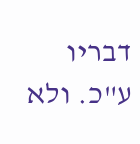דבריו ע"כ. ולא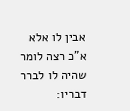אבין לו אלא א"כ רצה לומר שהיה לו לברר דבריו: